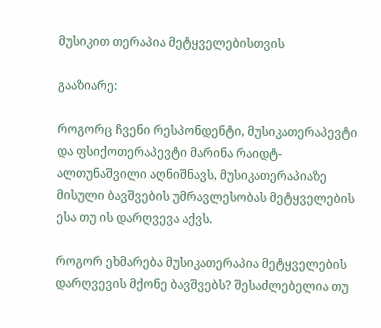მუსიკით თერაპია მეტყველებისთვის

გააზიარე:

როგორც ჩვენი რესპონდენტი, მუსიკათერაპევტი და ფსიქოთერაპევტი მარინა რაიდტ-ალთუნაშვილი აღნიშნავს, მუსიკათერაპიაზე მისული ბავშვების უმრავლესობას მეტყველების ესა თუ ის დარღვევა აქვს.

როგორ ეხმარება მუსიკათერაპია მეტყველების დარღვევის მქონე ბავშვებს? შესაძლებელია თუ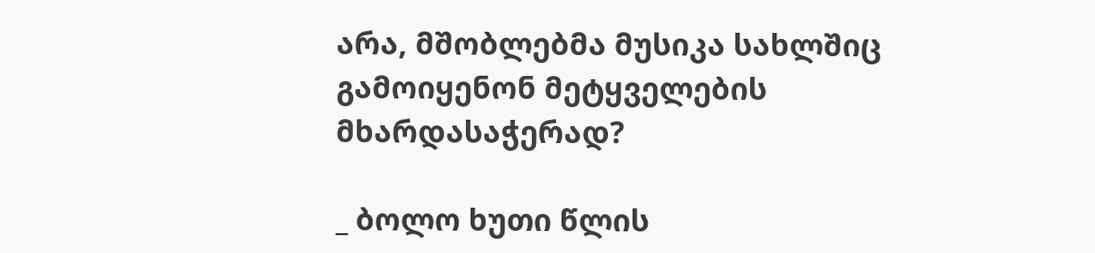არა, მშობლებმა მუსიკა სახლშიც გამოიყენონ მეტყველების მხარდასაჭერად?

_ ბოლო ხუთი წლის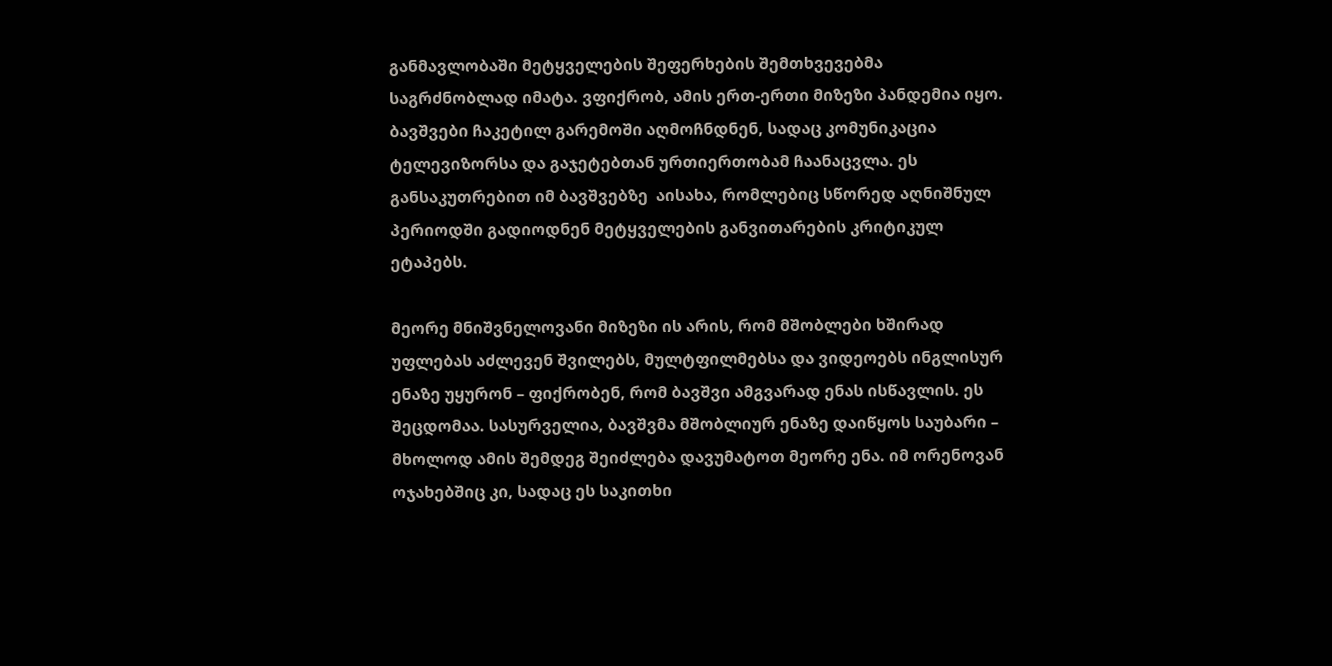განმავლობაში მეტყველების შეფერხების შემთხვევებმა საგრძნობლად იმატა. ვფიქრობ, ამის ერთ-ერთი მიზეზი პანდემია იყო. ბავშვები ჩაკეტილ გარემოში აღმოჩნდნენ, სადაც კომუნიკაცია ტელევიზორსა და გაჯეტებთან ურთიერთობამ ჩაანაცვლა. ეს განსაკუთრებით იმ ბავშვებზე  აისახა, რომლებიც სწორედ აღნიშნულ პერიოდში გადიოდნენ მეტყველების განვითარების კრიტიკულ ეტაპებს.

მეორე მნიშვნელოვანი მიზეზი ის არის, რომ მშობლები ხშირად უფლებას აძლევენ შვილებს, მულტფილმებსა და ვიდეოებს ინგლისურ ენაზე უყურონ – ფიქრობენ, რომ ბავშვი ამგვარად ენას ისწავლის. ეს შეცდომაა. სასურველია, ბავშვმა მშობლიურ ენაზე დაიწყოს საუბარი – მხოლოდ ამის შემდეგ შეიძლება დავუმატოთ მეორე ენა. იმ ორენოვან ოჯახებშიც კი, სადაც ეს საკითხი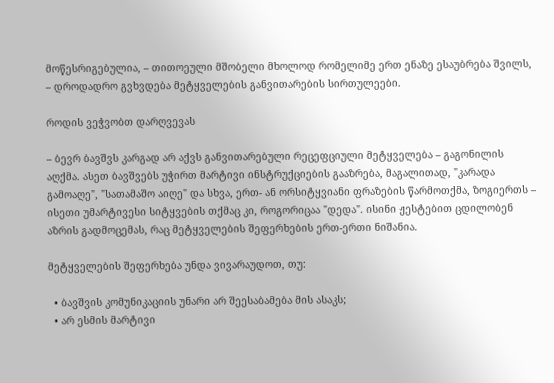მოწესრიგებულია, – თითოეული მშობელი მხოლოდ რომელიმე ერთ ენაზე ესაუბრება შვილს, – დროდადრო გვხვდება მეტყველების განვითარების სირთულეები.

როდის ვეჭვობთ დარღვევას

– ბევრ ბავშვს კარგად არ აქვს განვითარებული რეცეფციული მეტყველება – გაგონილის აღქმა. ასეთ ბავშვებს უჭირთ მარტივი ინსტრუქციების გააზრება, მაგალითად, "კარადა გამოაღე", "სათამაშო აიღე" და სხვა, ერთ- ან ორსიტყვიანი ფრაზების წარმოთქმა, ზოგიერთს – ისეთი უმარტივესი სიტყვების თქმაც კი, როგორიცაა "დედა". ისინი ჟესტებით ცდილობენ აზრის გადმოცემას, რაც მეტყველების შეფერხების ერთ-ერთი ნიშანია.

მეტყველების შეფერხება უნდა ვივარაუდოთ, თუ:

  • ბავშვის კომუნიკაციის უნარი არ შეესაბამება მის ასაკს;
  • არ ესმის მარტივი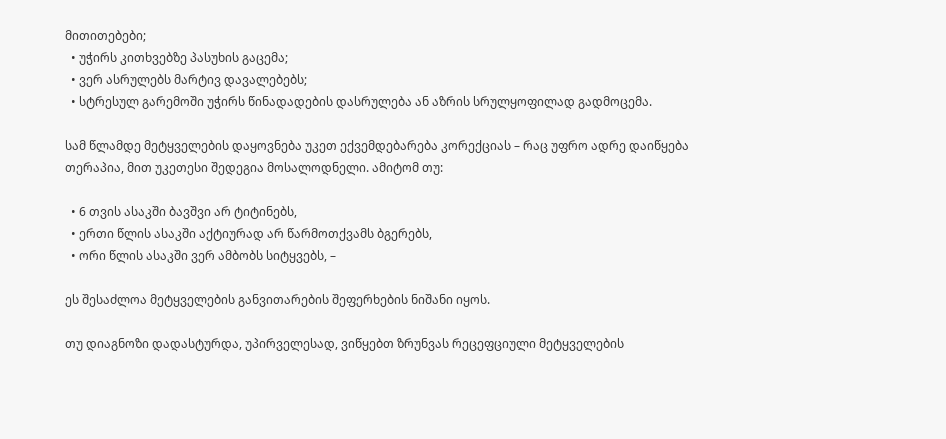მითითებები;
  • უჭირს კითხვებზე პასუხის გაცემა;
  • ვერ ასრულებს მარტივ დავალებებს;
  • სტრესულ გარემოში უჭირს წინადადების დასრულება ან აზრის სრულყოფილად გადმოცემა.

სამ წლამდე მეტყველების დაყოვნება უკეთ ექვემდებარება კორექციას – რაც უფრო ადრე დაიწყება თერაპია, მით უკეთესი შედეგია მოსალოდნელი. ამიტომ თუ:

  • 6 თვის ასაკში ბავშვი არ ტიტინებს,
  • ერთი წლის ასაკში აქტიურად არ წარმოთქვამს ბგერებს,
  • ორი წლის ასაკში ვერ ამბობს სიტყვებს, –

ეს შესაძლოა მეტყველების განვითარების შეფერხების ნიშანი იყოს.

თუ დიაგნოზი დადასტურდა, უპირველესად, ვიწყებთ ზრუნვას რეცეფციული მეტყველების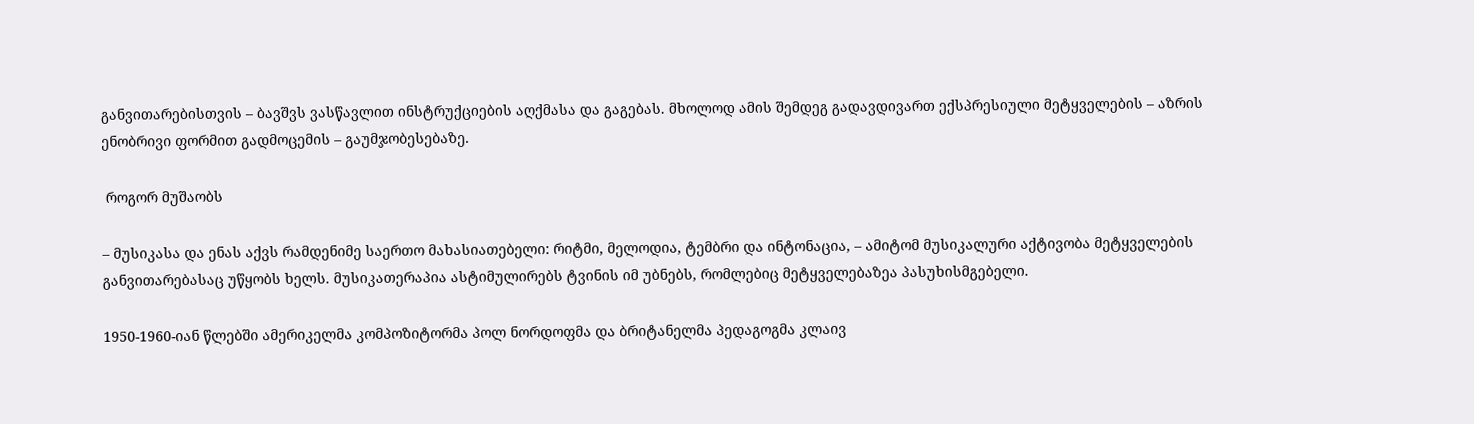განვითარებისთვის – ბავშვს ვასწავლით ინსტრუქციების აღქმასა და გაგებას. მხოლოდ ამის შემდეგ გადავდივართ ექსპრესიული მეტყველების – აზრის ენობრივი ფორმით გადმოცემის – გაუმჯობესებაზე.

 როგორ მუშაობს

– მუსიკასა და ენას აქვს რამდენიმე საერთო მახასიათებელი: რიტმი, მელოდია, ტემბრი და ინტონაცია, – ამიტომ მუსიკალური აქტივობა მეტყველების განვითარებასაც უწყობს ხელს. მუსიკათერაპია ასტიმულირებს ტვინის იმ უბნებს, რომლებიც მეტყველებაზეა პასუხისმგებელი.

1950-1960-იან წლებში ამერიკელმა კომპოზიტორმა პოლ ნორდოფმა და ბრიტანელმა პედაგოგმა კლაივ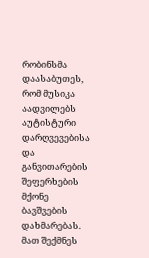რობინსმა დაასაბუთეს, რომ მუსიკა აადვილებს აუტისტური დარღვევებისა და განვითარების შეფერხების მქონე ბავშვების დახმარებას. მათ შექმნეს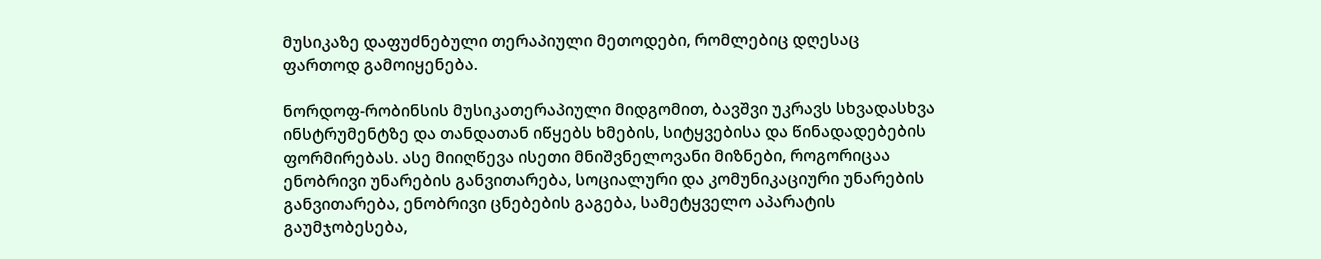მუსიკაზე დაფუძნებული თერაპიული მეთოდები, რომლებიც დღესაც ფართოდ გამოიყენება.

ნორდოფ-რობინსის მუსიკათერაპიული მიდგომით, ბავშვი უკრავს სხვადასხვა ინსტრუმენტზე და თანდათან იწყებს ხმების, სიტყვებისა და წინადადებების ფორმირებას. ასე მიიღწევა ისეთი მნიშვნელოვანი მიზნები, როგორიცაა ენობრივი უნარების განვითარება, სოციალური და კომუნიკაციური უნარების განვითარება, ენობრივი ცნებების გაგება, სამეტყველო აპარატის გაუმჯობესება,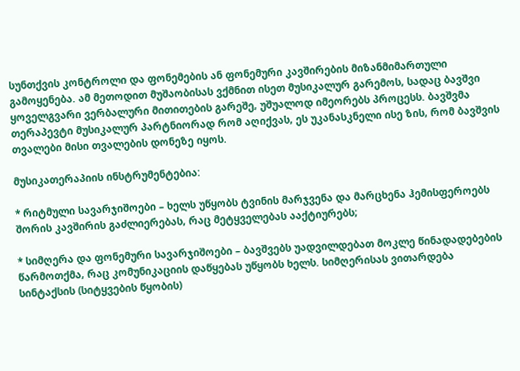სუნთქვის კონტროლი და ფონემების ან ფონემური კავშირების მიზანმიმართული გამოყენება. ამ მეთოდით მუშაობისას ვქმნით ისეთ მუსიკალურ გარემოს, სადაც ბავშვი ყოველგვარი ვერბალური მითითების გარეშე, უშუალოდ იმეორებს პროცესს. ბავშვმა თერაპევტი მუსიკალურ პარტნიორად რომ აღიქვას, ეს უკანასკნელი ისე ზის, რომ ბავშვის თვალები მისი თვალების დონეზე იყოს.

მუსიკათერაპიის ინსტრუმენტებია:

* რიტმული სავარჯიშოები – ხელს უწყობს ტვინის მარჯვენა და მარცხენა ჰემისფეროებს შორის კავშირის გაძლიერებას, რაც მეტყველებას ააქტიურებს;

* სიმღერა და ფონემური სავარჯიშოები – ბავშვებს უადვილდებათ მოკლე წინადადებების წარმოთქმა, რაც კომუნიკაციის დაწყებას უწყობს ხელს. სიმღერისას ვითარდება სინტაქსის (სიტყვების წყობის)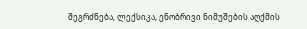შეგრძნება, ლექსიკა, ენობრივი ნიმუშების აღქმის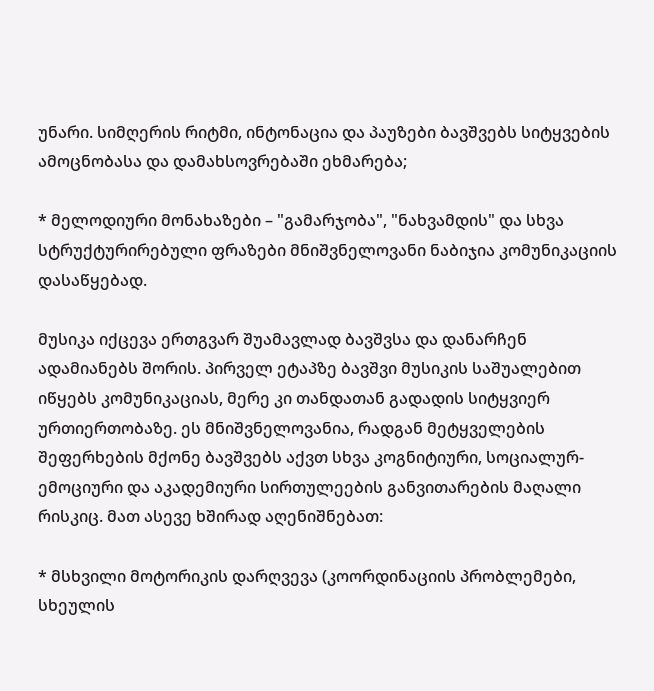უნარი. სიმღერის რიტმი, ინტონაცია და პაუზები ბავშვებს სიტყვების ამოცნობასა და დამახსოვრებაში ეხმარება;

* მელოდიური მონახაზები – "გამარჯობა", "ნახვამდის" და სხვა სტრუქტურირებული ფრაზები მნიშვნელოვანი ნაბიჯია კომუნიკაციის დასაწყებად.

მუსიკა იქცევა ერთგვარ შუამავლად ბავშვსა და დანარჩენ ადამიანებს შორის. პირველ ეტაპზე ბავშვი მუსიკის საშუალებით იწყებს კომუნიკაციას, მერე კი თანდათან გადადის სიტყვიერ ურთიერთობაზე. ეს მნიშვნელოვანია, რადგან მეტყველების შეფერხების მქონე ბავშვებს აქვთ სხვა კოგნიტიური, სოციალურ-ემოციური და აკადემიური სირთულეების განვითარების მაღალი რისკიც. მათ ასევე ხშირად აღენიშნებათ:

* მსხვილი მოტორიკის დარღვევა (კოორდინაციის პრობლემები, სხეულის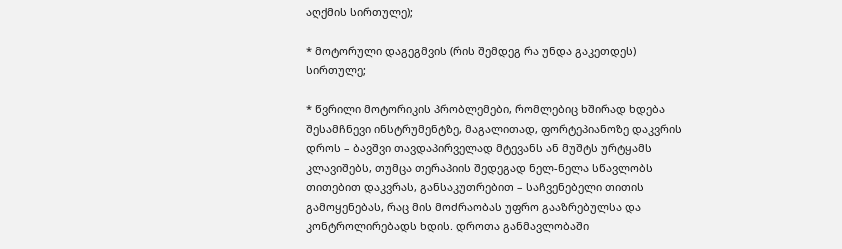აღქმის სირთულე);

* მოტორული დაგეგმვის (რის შემდეგ რა უნდა გაკეთდეს) სირთულე;

* წვრილი მოტორიკის პრობლემები, რომლებიც ხშირად ხდება შესამჩნევი ინსტრუმენტზე, მაგალითად, ფორტეპიანოზე დაკვრის დროს – ბავშვი თავდაპირველად მტევანს ან მუშტს ურტყამს კლავიშებს, თუმცა თერაპიის შედეგად ნელ-ნელა სწავლობს თითებით დაკვრას, განსაკუთრებით – საჩვენებელი თითის გამოყენებას, რაც მის მოძრაობას უფრო გააზრებულსა და კონტროლირებადს ხდის. დროთა განმავლობაში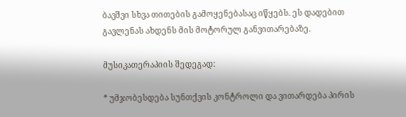ბავშვი სხვა თითების გამოყენებასაც იწყებს. ეს დადებით გავლენას ახდენს მის მოტორულ განვითარებაზე.

მუსიკათერაპიის შედეგად:

* უმჯობესდება სუნთქვის კონტროლი და ვითარდება პირის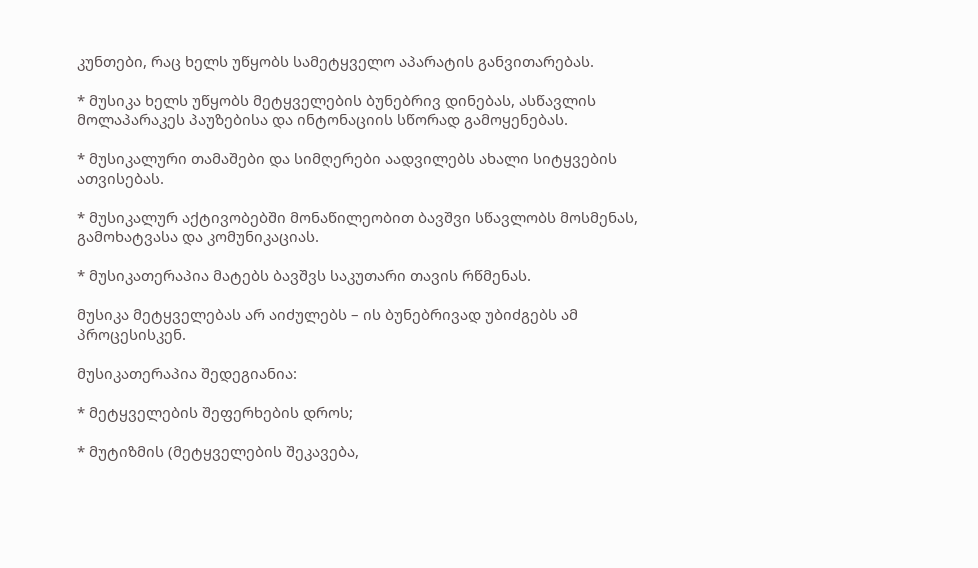კუნთები, რაც ხელს უწყობს სამეტყველო აპარატის განვითარებას.

* მუსიკა ხელს უწყობს მეტყველების ბუნებრივ დინებას, ასწავლის მოლაპარაკეს პაუზებისა და ინტონაციის სწორად გამოყენებას.

* მუსიკალური თამაშები და სიმღერები აადვილებს ახალი სიტყვების ათვისებას.

* მუსიკალურ აქტივობებში მონაწილეობით ბავშვი სწავლობს მოსმენას, გამოხატვასა და კომუნიკაციას.

* მუსიკათერაპია მატებს ბავშვს საკუთარი თავის რწმენას.

მუსიკა მეტყველებას არ აიძულებს – ის ბუნებრივად უბიძგებს ამ პროცესისკენ.

მუსიკათერაპია შედეგიანია:

* მეტყველების შეფერხების დროს;

* მუტიზმის (მეტყველების შეკავება,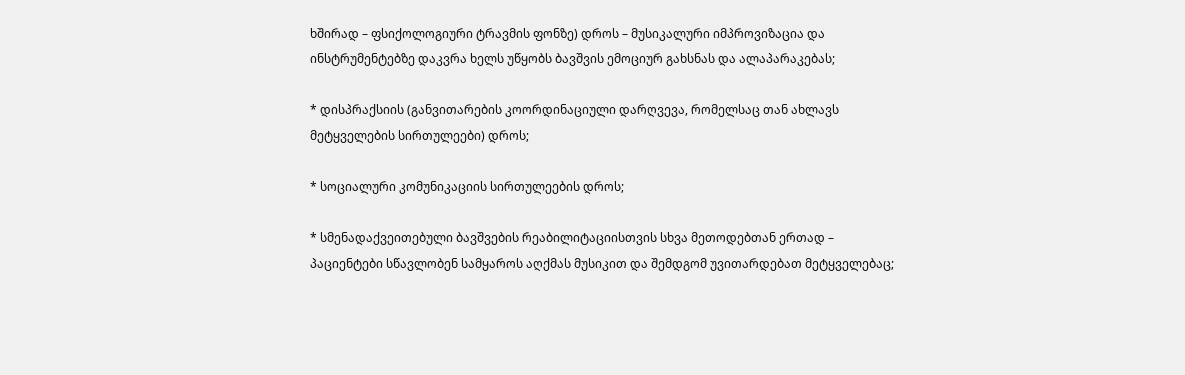ხშირად – ფსიქოლოგიური ტრავმის ფონზე) დროს – მუსიკალური იმპროვიზაცია და ინსტრუმენტებზე დაკვრა ხელს უწყობს ბავშვის ემოციურ გახსნას და ალაპარაკებას;

* დისპრაქსიის (განვითარების კოორდინაციული დარღვევა, რომელსაც თან ახლავს მეტყველების სირთულეები) დროს;

* სოციალური კომუნიკაციის სირთულეების დროს;

* სმენადაქვეითებული ბავშვების რეაბილიტაციისთვის სხვა მეთოდებთან ერთად – პაციენტები სწავლობენ სამყაროს აღქმას მუსიკით და შემდგომ უვითარდებათ მეტყველებაც;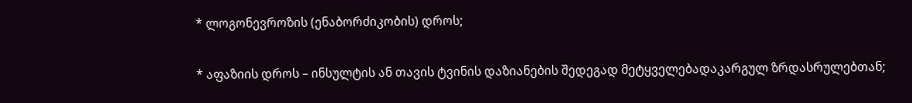* ლოგონევროზის (ენაბორძიკობის) დროს;

* აფაზიის დროს – ინსულტის ან თავის ტვინის დაზიანების შედეგად მეტყველებადაკარგულ ზრდასრულებთან;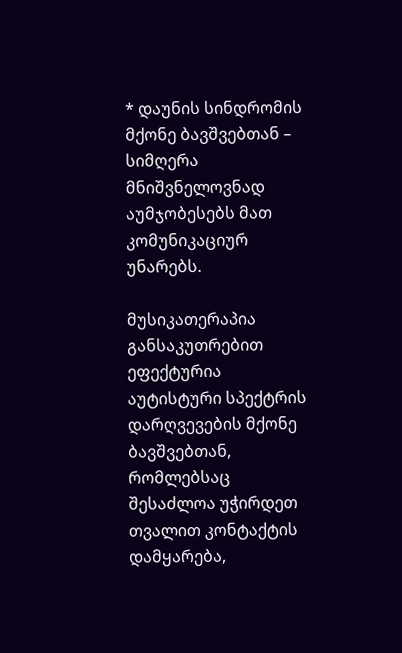* დაუნის სინდრომის მქონე ბავშვებთან – სიმღერა მნიშვნელოვნად აუმჯობესებს მათ კომუნიკაციურ უნარებს.

მუსიკათერაპია განსაკუთრებით ეფექტურია აუტისტური სპექტრის დარღვევების მქონე ბავშვებთან, რომლებსაც შესაძლოა უჭირდეთ თვალით კონტაქტის დამყარება,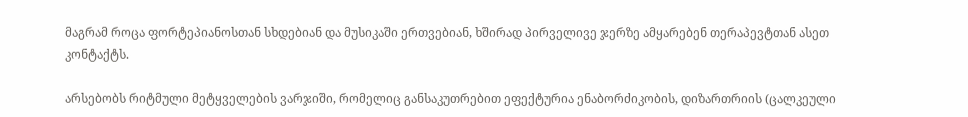მაგრამ როცა ფორტეპიანოსთან სხდებიან და მუსიკაში ერთვებიან, ხშირად პირველივე ჯერზე ამყარებენ თერაპევტთან ასეთ კონტაქტს.

არსებობს რიტმული მეტყველების ვარჯიში, რომელიც განსაკუთრებით ეფექტურია ენაბორძიკობის, დიზართრიის (ცალკეული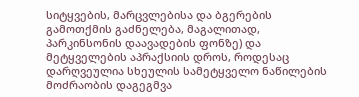სიტყვების, მარცვლებისა და ბგერების გამოთქმის გაძნელება, მაგალითად, პარკინსონის დაავადების ფონზე) და მეტყველების აპრაქსიის დროს, როდესაც დარღვეულია სხეულის სამეტყველო ნაწილების მოძრაობის დაგეგმვა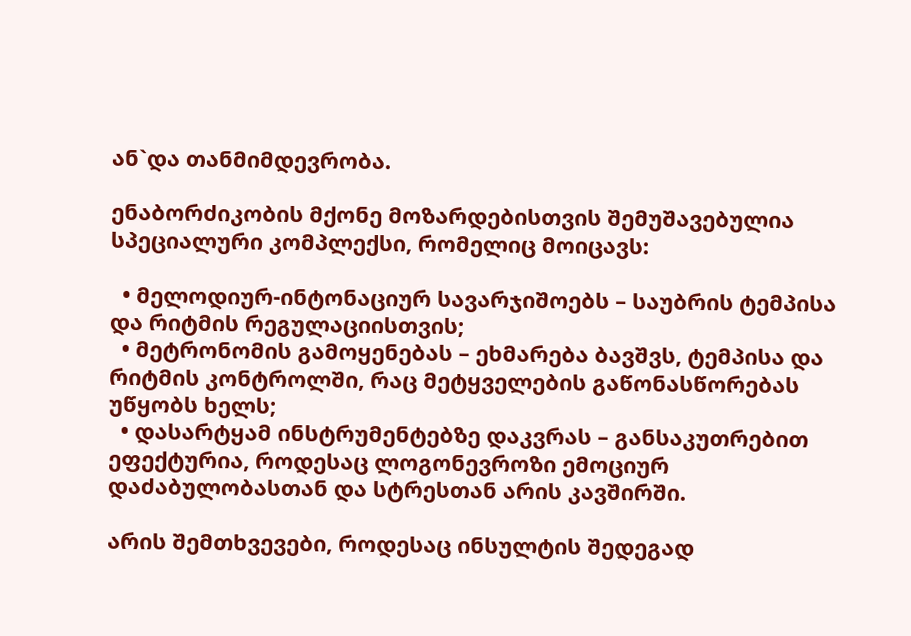ან`და თანმიმდევრობა.

ენაბორძიკობის მქონე მოზარდებისთვის შემუშავებულია სპეციალური კომპლექსი, რომელიც მოიცავს:

  • მელოდიურ-ინტონაციურ სავარჯიშოებს – საუბრის ტემპისა და რიტმის რეგულაციისთვის;
  • მეტრონომის გამოყენებას – ეხმარება ბავშვს, ტემპისა და რიტმის კონტროლში, რაც მეტყველების გაწონასწორებას უწყობს ხელს;
  • დასარტყამ ინსტრუმენტებზე დაკვრას – განსაკუთრებით ეფექტურია, როდესაც ლოგონევროზი ემოციურ დაძაბულობასთან და სტრესთან არის კავშირში.

არის შემთხვევები, როდესაც ინსულტის შედეგად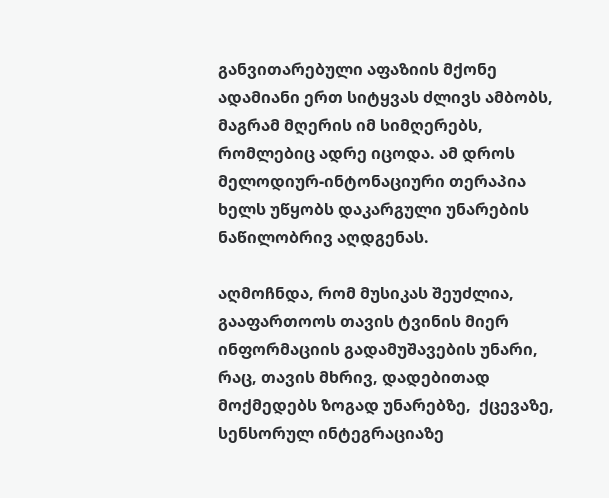განვითარებული აფაზიის მქონე ადამიანი ერთ სიტყვას ძლივს ამბობს, მაგრამ მღერის იმ სიმღერებს, რომლებიც ადრე იცოდა. ამ დროს მელოდიურ-ინტონაციური თერაპია ხელს უწყობს დაკარგული უნარების ნაწილობრივ აღდგენას.

აღმოჩნდა, რომ მუსიკას შეუძლია, გააფართოოს თავის ტვინის მიერ ინფორმაციის გადამუშავების უნარი, რაც, თავის მხრივ, დადებითად მოქმედებს ზოგად უნარებზე,  ქცევაზე,  სენსორულ ინტეგრაციაზე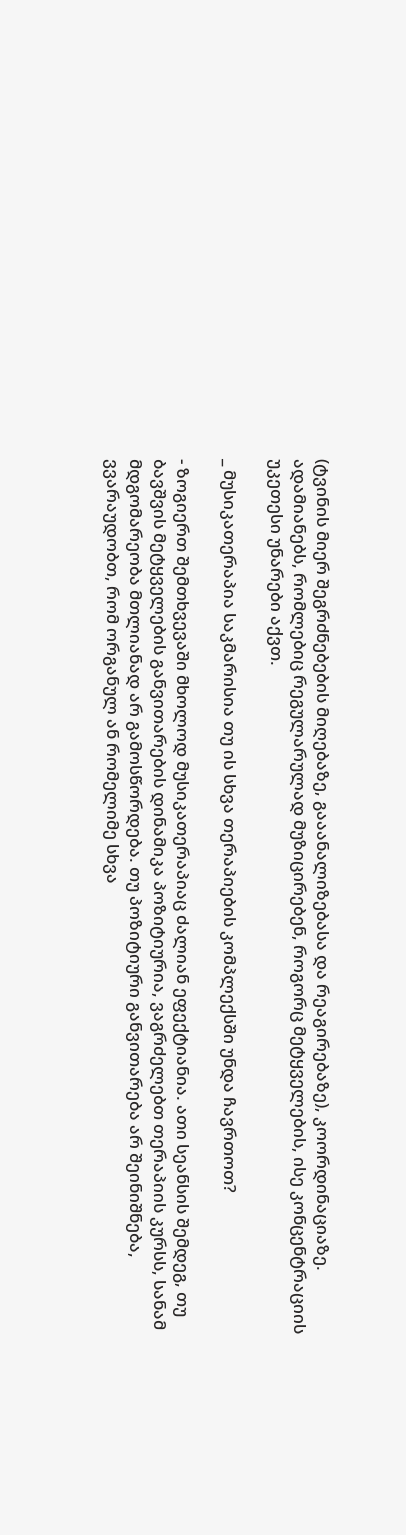(ტვინის მიერ შეგრძნებების მიღებაზე, გააანალიზებასა და რეაგირებაზე), კოორდინაციაზე. ადამიანებს, რომლებიც რეგულარულად მუზიცირებენ, როგორც მეტყველების, ისე კონცენტრაციის უკეთესი უნარები აქვთ.

_ მუსიკათერაპია საკმარისია თუ ის სხვა თერაპიების კომპლექსში უნდა ჩავრთოთ?

- ზოგიერთ შემთხვევაში მხოლოდ მუსიკათერაპიაც ძალიან ეფექტიანია. ათი სეანსის შემდეგ, თუ ბავშვის მეტყველების განვითარების დინამიკა პოზიტიურია, ვაგრძელებთ თერაპიის კურსს, სანამ მდგომარეობა მთლიანად არ გამოსწორდება. თუ პოზიტიური განვითარება არ შეინიშნება, ვვარაუდობთ, რომ ორგანულ ან რომელიმე სხვა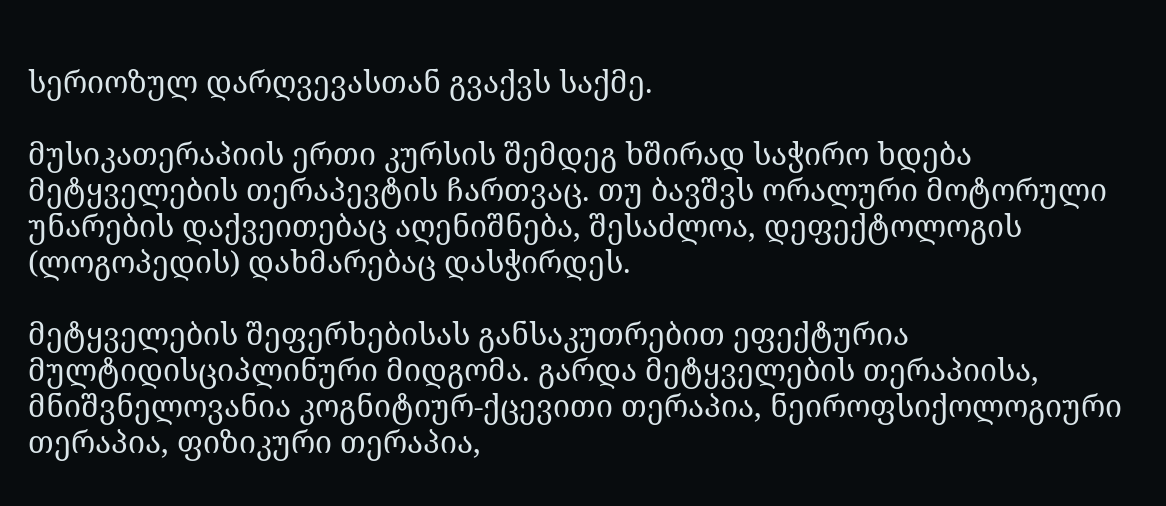სერიოზულ დარღვევასთან გვაქვს საქმე.

მუსიკათერაპიის ერთი კურსის შემდეგ ხშირად საჭირო ხდება მეტყველების თერაპევტის ჩართვაც. თუ ბავშვს ორალური მოტორული უნარების დაქვეითებაც აღენიშნება, შესაძლოა, დეფექტოლოგის (ლოგოპედის) დახმარებაც დასჭირდეს.

მეტყველების შეფერხებისას განსაკუთრებით ეფექტურია მულტიდისციპლინური მიდგომა. გარდა მეტყველების თერაპიისა, მნიშვნელოვანია კოგნიტიურ-ქცევითი თერაპია, ნეიროფსიქოლოგიური თერაპია, ფიზიკური თერაპია,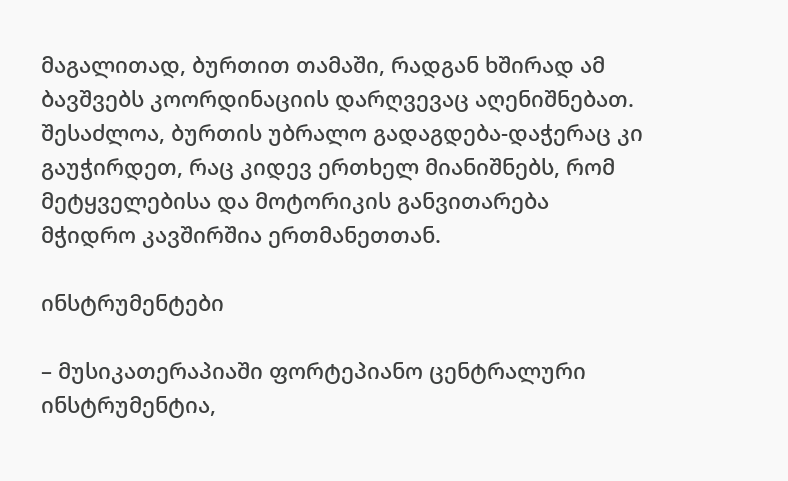მაგალითად, ბურთით თამაში, რადგან ხშირად ამ ბავშვებს კოორდინაციის დარღვევაც აღენიშნებათ. შესაძლოა, ბურთის უბრალო გადაგდება-დაჭერაც კი გაუჭირდეთ, რაც კიდევ ერთხელ მიანიშნებს, რომ მეტყველებისა და მოტორიკის განვითარება მჭიდრო კავშირშია ერთმანეთთან.

ინსტრუმენტები

– მუსიკათერაპიაში ფორტეპიანო ცენტრალური ინსტრუმენტია,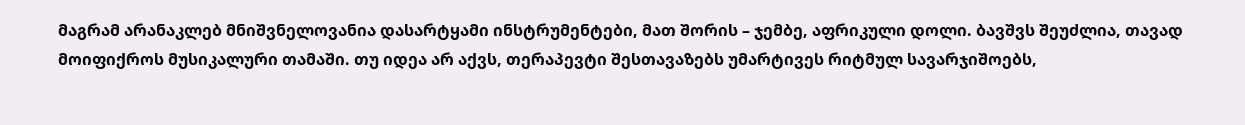მაგრამ არანაკლებ მნიშვნელოვანია დასარტყამი ინსტრუმენტები, მათ შორის – ჯემბე, აფრიკული დოლი. ბავშვს შეუძლია, თავად მოიფიქროს მუსიკალური თამაში. თუ იდეა არ აქვს, თერაპევტი შესთავაზებს უმარტივეს რიტმულ სავარჯიშოებს,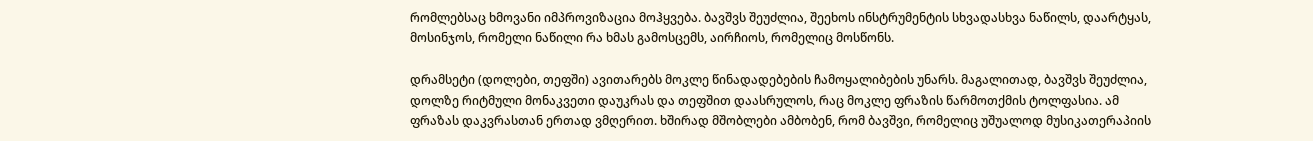რომლებსაც ხმოვანი იმპროვიზაცია მოჰყვება. ბავშვს შეუძლია, შეეხოს ინსტრუმენტის სხვადასხვა ნაწილს, დაარტყას, მოსინჯოს, რომელი ნაწილი რა ხმას გამოსცემს, აირჩიოს, რომელიც მოსწონს.

დრამსეტი (დოლები, თეფში) ავითარებს მოკლე წინადადებების ჩამოყალიბების უნარს. მაგალითად, ბავშვს შეუძლია, დოლზე რიტმული მონაკვეთი დაუკრას და თეფშით დაასრულოს, რაც მოკლე ფრაზის წარმოთქმის ტოლფასია. ამ ფრაზას დაკვრასთან ერთად ვმღერით. ხშირად მშობლები ამბობენ, რომ ბავშვი, რომელიც უშუალოდ მუსიკათერაპიის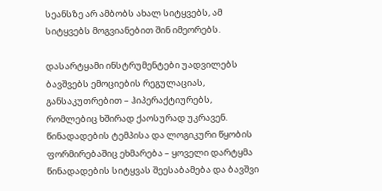სეანსზე არ ამბობს ახალ სიტყვებს, ამ სიტყვებს მოგვიანებით შინ იმეორებს.

დასარტყამი ინსტრუმენტები უადვილებს ბავშვებს ემოციების რეგულაციას, განსაკუთრებით – ჰიპერაქტიურებს, რომლებიც ხშირად ქაოსურად უკრავენ. წინადადების ტემპისა და ლოგიკური წყობის ფორმირებაშიც ეხმარება – ყოველი დარტყმა წინადადების სიტყვას შეესაბამება და ბავშვი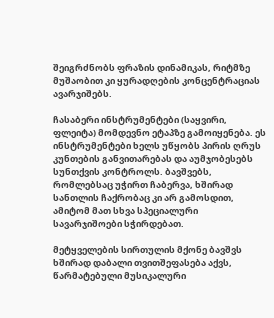შეიგრძნობს ფრაზის დინამიკას, რიტმზე მუშაობით კი ყურადღების კონცენტრაციას ავარჯიშებს.

ჩასაბერი ინსტრუმენტები (საყვირი, ფლეიტა) მომდევნო ეტაპზე გამოიყენება. ეს ინსტრუმენტები ხელს უწყობს პირის ღრუს კუნთების განვითარებას და აუმჯობესებს სუნთქვის კონტროლს. ბავშვებს, რომლებსაც უჭირთ ჩაბერვა, ხშირად სანთლის ჩაქრობაც კი არ გამოსდით, ამიტომ მათ სხვა სპეციალური სავარჯიშოები სჭირდებათ.

მეტყველების სირთულის მქონე ბავშვს ხშირად დაბალი თვითშეფასება აქვს, წარმატებული მუსიკალური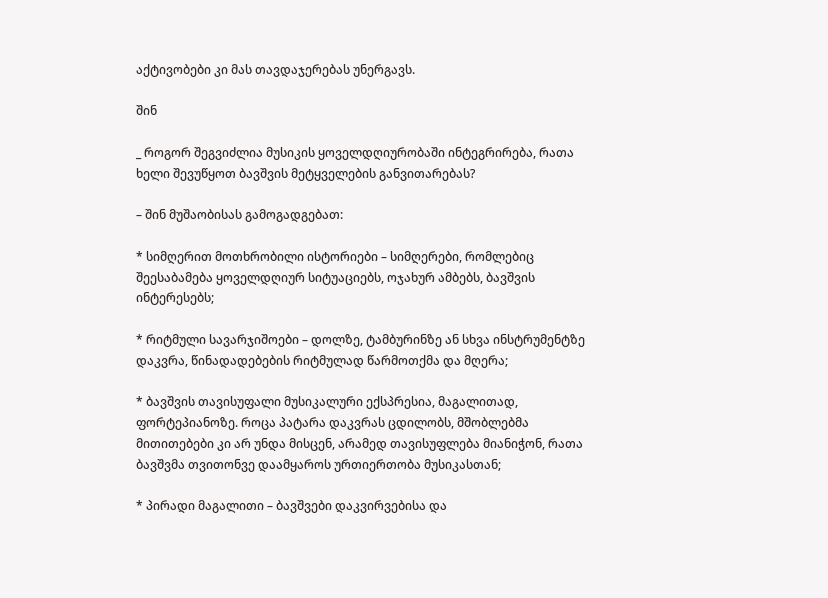აქტივობები კი მას თავდაჯერებას უნერგავს.

შინ

_ როგორ შეგვიძლია მუსიკის ყოველდღიურობაში ინტეგრირება, რათა ხელი შევუწყოთ ბავშვის მეტყველების განვითარებას?

– შინ მუშაობისას გამოგადგებათ:

* სიმღერით მოთხრობილი ისტორიები – სიმღერები, რომლებიც შეესაბამება ყოველდღიურ სიტუაციებს, ოჯახურ ამბებს, ბავშვის ინტერესებს;

* რიტმული სავარჯიშოები – დოლზე, ტამბურინზე ან სხვა ინსტრუმენტზე დაკვრა, წინადადებების რიტმულად წარმოთქმა და მღერა;

* ბავშვის თავისუფალი მუსიკალური ექსპრესია, მაგალითად, ფორტეპიანოზე. როცა პატარა დაკვრას ცდილობს, მშობლებმა მითითებები კი არ უნდა მისცენ, არამედ თავისუფლება მიანიჭონ, რათა ბავშვმა თვითონვე დაამყაროს ურთიერთობა მუსიკასთან;

* პირადი მაგალითი – ბავშვები დაკვირვებისა და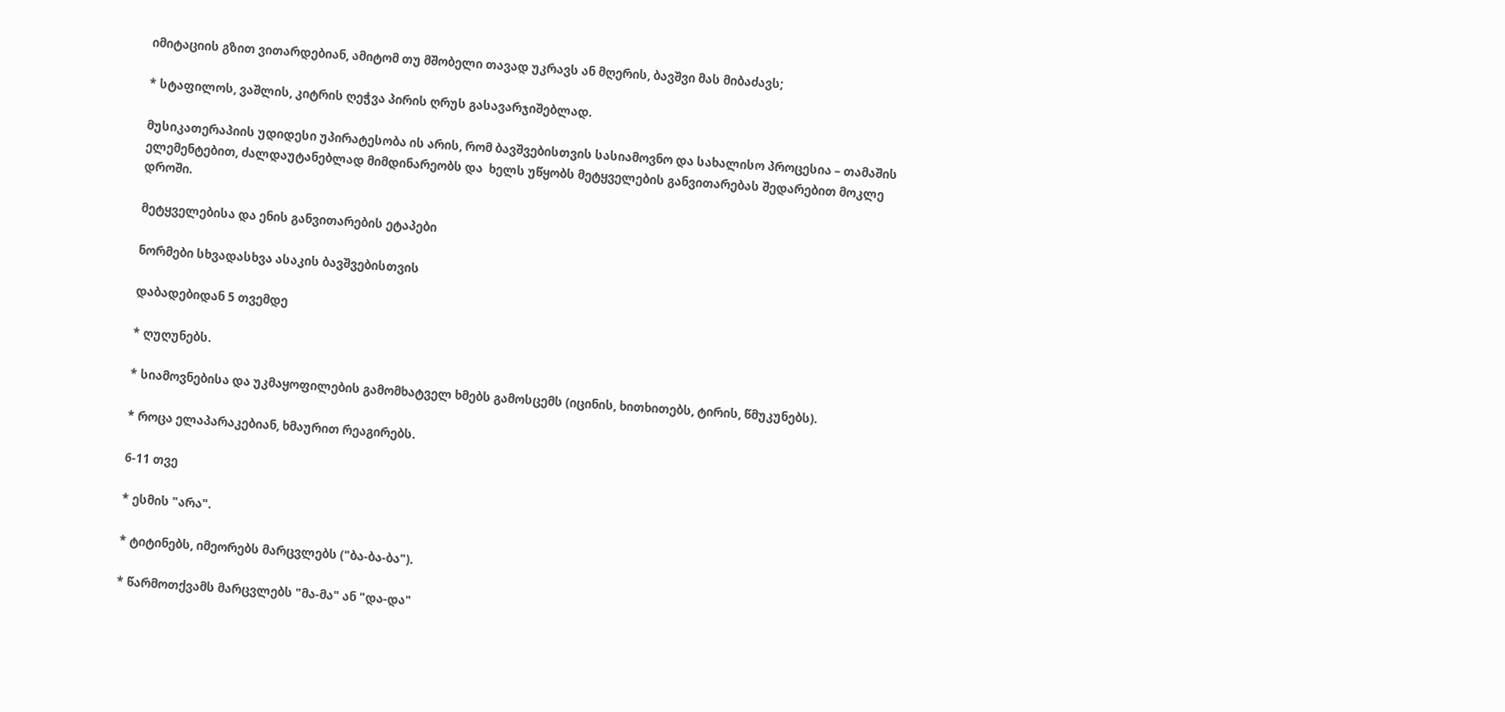იმიტაციის გზით ვითარდებიან, ამიტომ თუ მშობელი თავად უკრავს ან მღერის, ბავშვი მას მიბაძავს;

* სტაფილოს, ვაშლის, კიტრის ღეჭვა პირის ღრუს გასავარჯიშებლად.

მუსიკათერაპიის უდიდესი უპირატესობა ის არის, რომ ბავშვებისთვის სასიამოვნო და სახალისო პროცესია – თამაშის ელემენტებით, ძალდაუტანებლად მიმდინარეობს და  ხელს უწყობს მეტყველების განვითარებას შედარებით მოკლე დროში.

მეტყველებისა და ენის განვითარების ეტაპები

ნორმები სხვადასხვა ასაკის ბავშვებისთვის

დაბადებიდან 5 თვემდე

* ღუღუნებს.

* სიამოვნებისა და უკმაყოფილების გამომხატველ ხმებს გამოსცემს (იცინის, ხითხითებს, ტირის, წმუკუნებს).

* როცა ელაპარაკებიან, ხმაურით რეაგირებს.

6-11 თვე

* ესმის "არა".

* ტიტინებს, იმეორებს მარცვლებს ("ბა-ბა-ბა").

* წარმოთქვამს მარცვლებს "მა-მა" ან "და-და"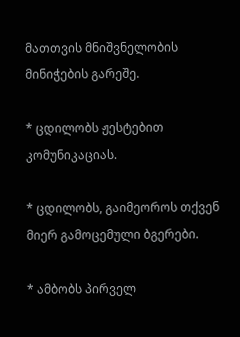მათთვის მნიშვნელობის მინიჭების გარეშე.

* ცდილობს ჟესტებით კომუნიკაციას.

* ცდილობს, გაიმეოროს თქვენ მიერ გამოცემული ბგერები.

* ამბობს პირველ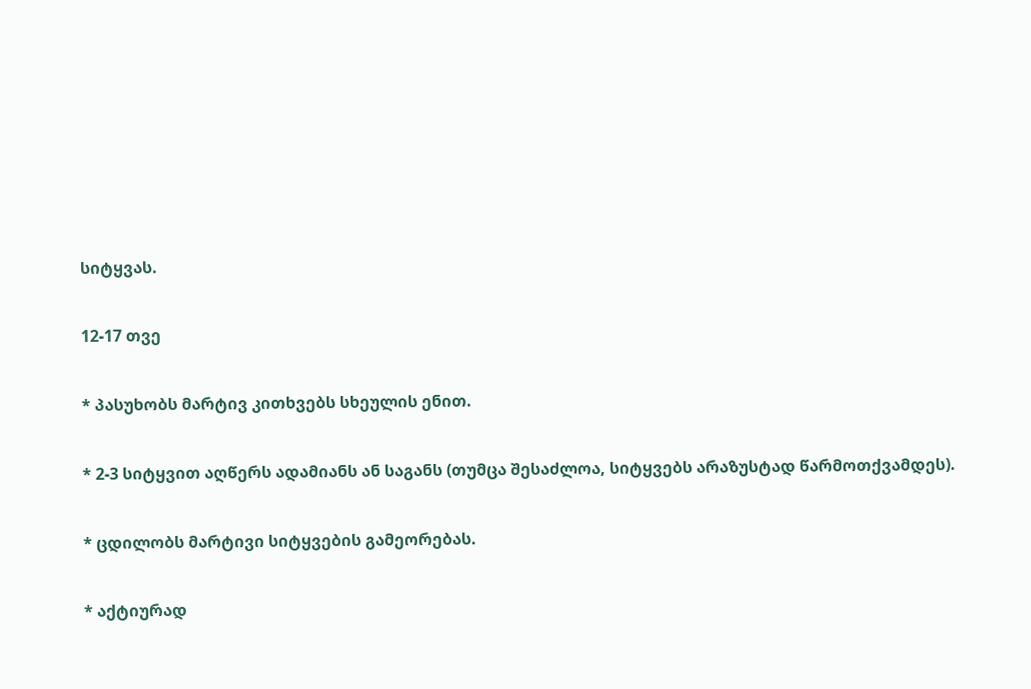სიტყვას.

12-17 თვე

* პასუხობს მარტივ კითხვებს სხეულის ენით.

* 2-3 სიტყვით აღწერს ადამიანს ან საგანს (თუმცა შესაძლოა, სიტყვებს არაზუსტად წარმოთქვამდეს).

* ცდილობს მარტივი სიტყვების გამეორებას.

* აქტიურად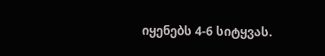იყენებს 4-6 სიტყვას.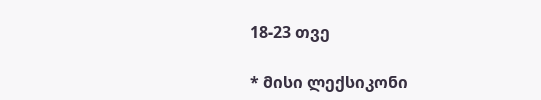18-23 თვე

* მისი ლექსიკონი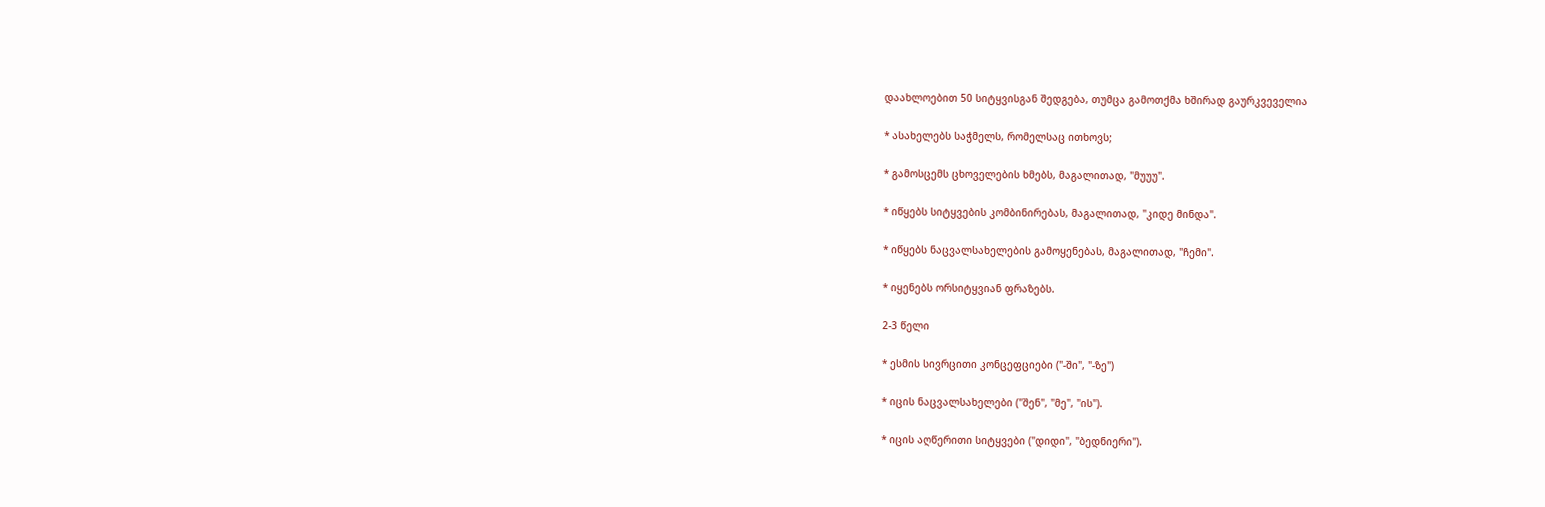დაახლოებით 50 სიტყვისგან შედგება, თუმცა გამოთქმა ხშირად გაურკვეველია

* ასახელებს საჭმელს, რომელსაც ითხოვს;

* გამოსცემს ცხოველების ხმებს, მაგალითად, "მუუუ".

* იწყებს სიტყვების კომბინირებას, მაგალითად, "კიდე მინდა".

* იწყებს ნაცვალსახელების გამოყენებას, მაგალითად, "ჩემი".

* იყენებს ორსიტყვიან ფრაზებს.

2-3 წელი

* ესმის სივრცითი კონცეფციები ("-ში", "-ზე")

* იცის ნაცვალსახელები ("შენ", "მე", "ის").

* იცის აღწერითი სიტყვები ("დიდი", "ბედნიერი").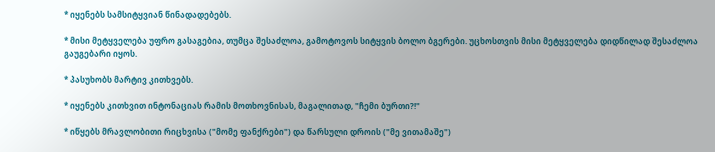* იყენებს სამსიტყვიან წინადადებებს.

* მისი მეტყველება უფრო გასაგებია, თუმცა შესაძლოა, გამოტოვოს სიტყვის ბოლო ბგერები. უცხოსთვის მისი მეტყველება დიდწილად შესაძლოა გაუგებარი იყოს.

* პასუხობს მარტივ კითხვებს.

* იყენებს კითხვით ინტონაციას რამის მოთხოვნისას, მაგალითად, "ჩემი ბურთი?!"

* იწყებს მრავლობითი რიცხვისა ("მომე ფანქრები") და წარსული დროის ("მე ვითამაშე")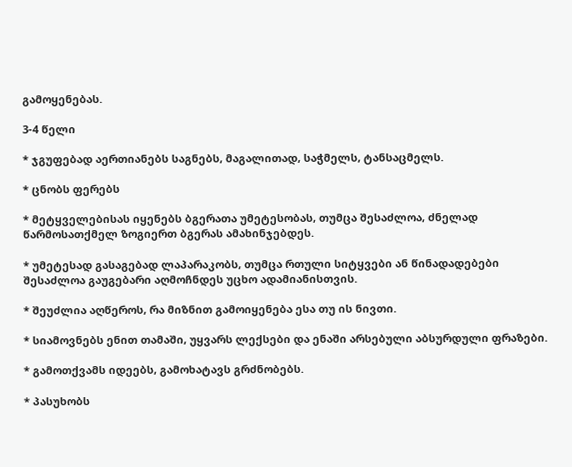გამოყენებას.

3-4 წელი

* ჯგუფებად აერთიანებს საგნებს, მაგალითად, საჭმელს, ტანსაცმელს.

* ცნობს ფერებს

* მეტყველებისას იყენებს ბგერათა უმეტესობას, თუმცა შესაძლოა, ძნელად წარმოსათქმელ ზოგიერთ ბგერას ამახინჯებდეს.

* უმეტესად გასაგებად ლაპარაკობს, თუმცა რთული სიტყვები ან წინადადებები შესაძლოა გაუგებარი აღმოჩნდეს უცხო ადამიანისთვის.

* შეუძლია აღწეროს, რა მიზნით გამოიყენება ესა თუ ის ნივთი.

* სიამოვნებს ენით თამაში, უყვარს ლექსები და ენაში არსებული აბსურდული ფრაზები.

* გამოთქვამს იდეებს, გამოხატავს გრძნობებს.

* პასუხობს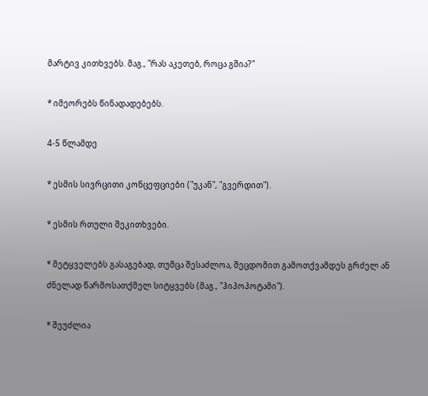მარტივ კითხვებს. მაგ., "რას აკეთებ, როცა გშია?"

* იმეორებს წინადადებებს.

4-5 წლამდე

* ესმის სივრცითი კონცეფციები ("უკან", "გვერდით").

* ესმის რთული შეკითხვები.

* მეტყველებს გასაგებად, თუმცა შესაძლოა, შეცდომით გამოთქვამდეს გრძელ ან ძნელად წარმოსათქმელ სიტყვებს (მაგ., "ჰიპოპოტამი").

* შეუძლია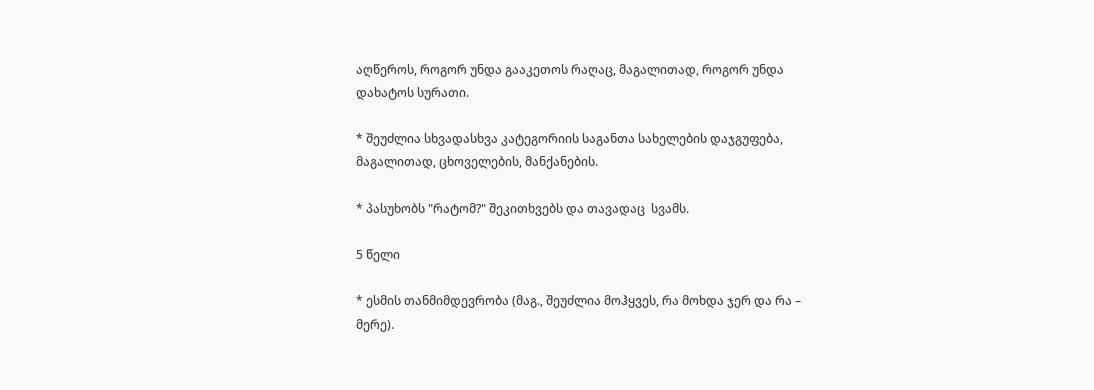აღწეროს, როგორ უნდა გააკეთოს რაღაც, მაგალითად, როგორ უნდა დახატოს სურათი.

* შეუძლია სხვადასხვა კატეგორიის საგანთა სახელების დაჯგუფება, მაგალითად, ცხოველების, მანქანების.

* პასუხობს "რატომ?" შეკითხვებს და თავადაც  სვამს.

5 წელი

* ესმის თანმიმდევრობა (მაგ., შეუძლია მოჰყვეს, რა მოხდა ჯერ და რა – მერე).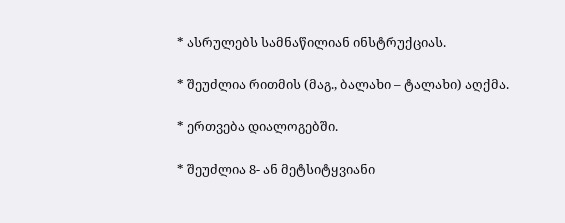* ასრულებს სამნაწილიან ინსტრუქციას.

* შეუძლია რითმის (მაგ., ბალახი – ტალახი) აღქმა.

* ერთვება დიალოგებში.

* შეუძლია 8- ან მეტსიტყვიანი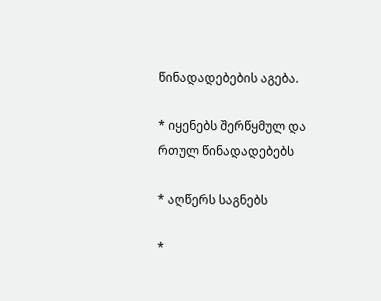წინადადებების აგება.

* იყენებს შერწყმულ და რთულ წინადადებებს

* აღწერს საგნებს

*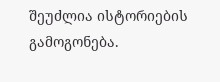შეუძლია ისტორიების გამოგონება.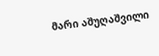მარი აშუღაშვილი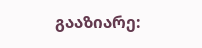გააზიარე: